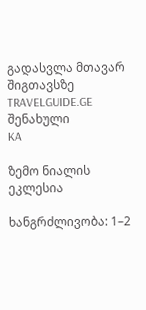გადასვლა მთავარ შიგთავსზე
TRAVELGUIDE.GE
შენახული
KA

ზემო ნიალის ეკლესია

ხანგრძლივობა: 1–2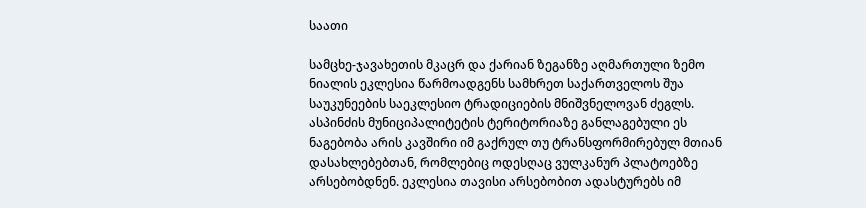საათი

სამცხე-ჯავახეთის მკაცრ და ქარიან ზეგანზე აღმართული ზემო ნიალის ეკლესია წარმოადგენს სამხრეთ საქართველოს შუა საუკუნეების საეკლესიო ტრადიციების მნიშვნელოვან ძეგლს. ასპინძის მუნიციპალიტეტის ტერიტორიაზე განლაგებული ეს ნაგებობა არის კავშირი იმ გაქრულ თუ ტრანსფორმირებულ მთიან დასახლებებთან, რომლებიც ოდესღაც ვულკანურ პლატოებზე არსებობდნენ. ეკლესია თავისი არსებობით ადასტურებს იმ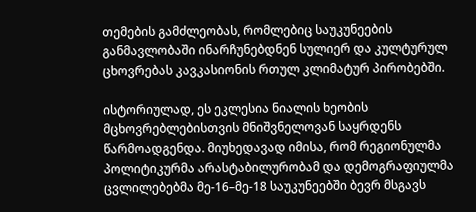თემების გამძლეობას, რომლებიც საუკუნეების განმავლობაში ინარჩუნებდნენ სულიერ და კულტურულ ცხოვრებას კავკასიონის რთულ კლიმატურ პირობებში.

ისტორიულად, ეს ეკლესია ნიალის ხეობის მცხოვრებლებისთვის მნიშვნელოვან საყრდენს წარმოადგენდა. მიუხედავად იმისა, რომ რეგიონულმა პოლიტიკურმა არასტაბილურობამ და დემოგრაფიულმა ცვლილებებმა მე-16–მე-18 საუკუნეებში ბევრ მსგავს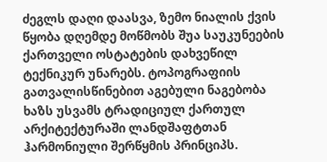ძეგლს დაღი დაასვა, ზემო ნიალის ქვის წყობა დღემდე მოწმობს შუა საუკუნეების ქართველი ოსტატების დახვეწილ ტექნიკურ უნარებს. ტოპოგრაფიის გათვალისწინებით აგებული ნაგებობა ხაზს უსვამს ტრადიციულ ქართულ არქიტექტურაში ლანდშაფტთან ჰარმონიული შერწყმის პრინციპს.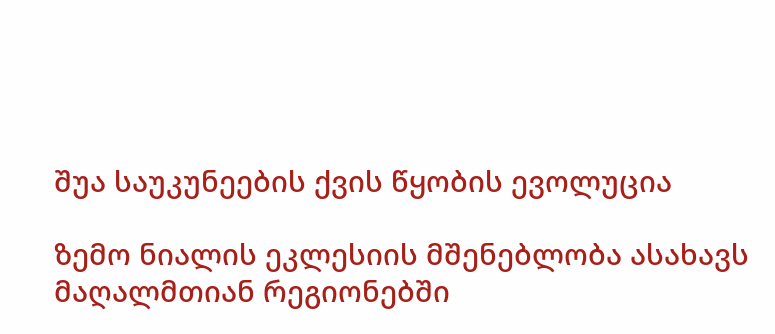შუა საუკუნეების ქვის წყობის ევოლუცია

ზემო ნიალის ეკლესიის მშენებლობა ასახავს მაღალმთიან რეგიონებში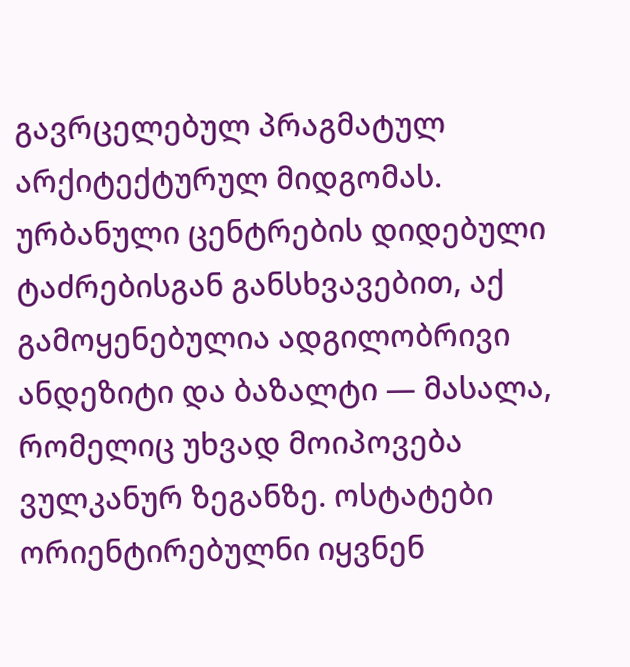გავრცელებულ პრაგმატულ არქიტექტურულ მიდგომას. ურბანული ცენტრების დიდებული ტაძრებისგან განსხვავებით, აქ გამოყენებულია ადგილობრივი ანდეზიტი და ბაზალტი — მასალა, რომელიც უხვად მოიპოვება ვულკანურ ზეგანზე. ოსტატები ორიენტირებულნი იყვნენ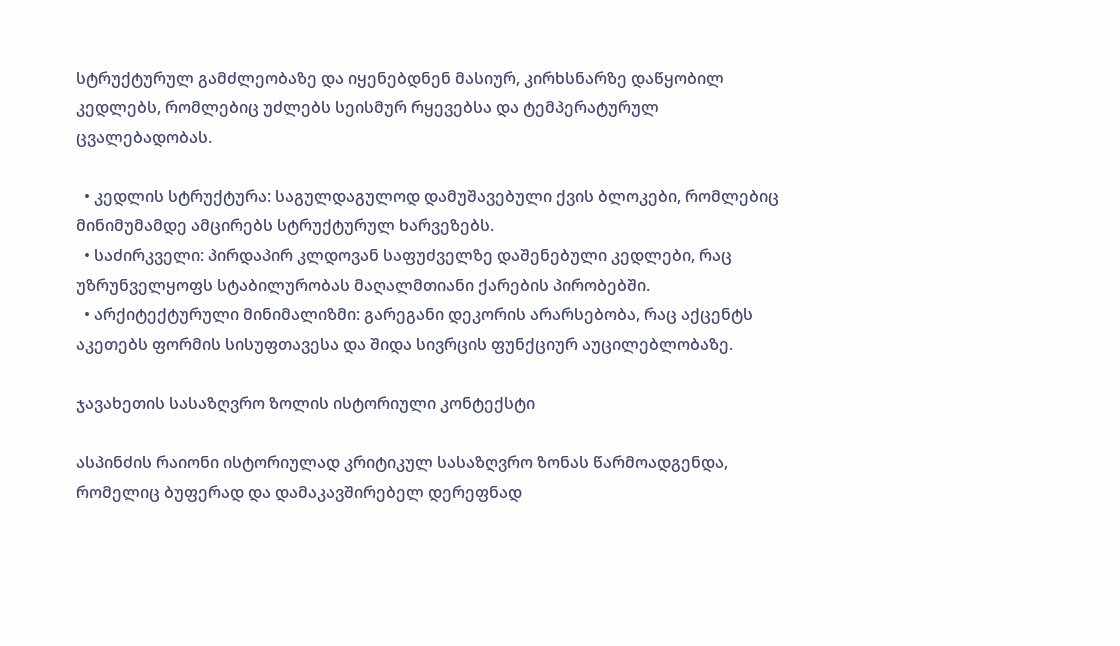სტრუქტურულ გამძლეობაზე და იყენებდნენ მასიურ, კირხსნარზე დაწყობილ კედლებს, რომლებიც უძლებს სეისმურ რყევებსა და ტემპერატურულ ცვალებადობას.

  • კედლის სტრუქტურა: საგულდაგულოდ დამუშავებული ქვის ბლოკები, რომლებიც მინიმუმამდე ამცირებს სტრუქტურულ ხარვეზებს.
  • საძირკველი: პირდაპირ კლდოვან საფუძველზე დაშენებული კედლები, რაც უზრუნველყოფს სტაბილურობას მაღალმთიანი ქარების პირობებში.
  • არქიტექტურული მინიმალიზმი: გარეგანი დეკორის არარსებობა, რაც აქცენტს აკეთებს ფორმის სისუფთავესა და შიდა სივრცის ფუნქციურ აუცილებლობაზე.

ჯავახეთის სასაზღვრო ზოლის ისტორიული კონტექსტი

ასპინძის რაიონი ისტორიულად კრიტიკულ სასაზღვრო ზონას წარმოადგენდა, რომელიც ბუფერად და დამაკავშირებელ დერეფნად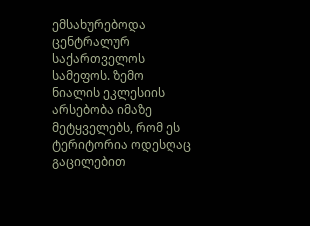ემსახურებოდა ცენტრალურ საქართველოს სამეფოს. ზემო ნიალის ეკლესიის არსებობა იმაზე მეტყველებს, რომ ეს ტერიტორია ოდესღაც გაცილებით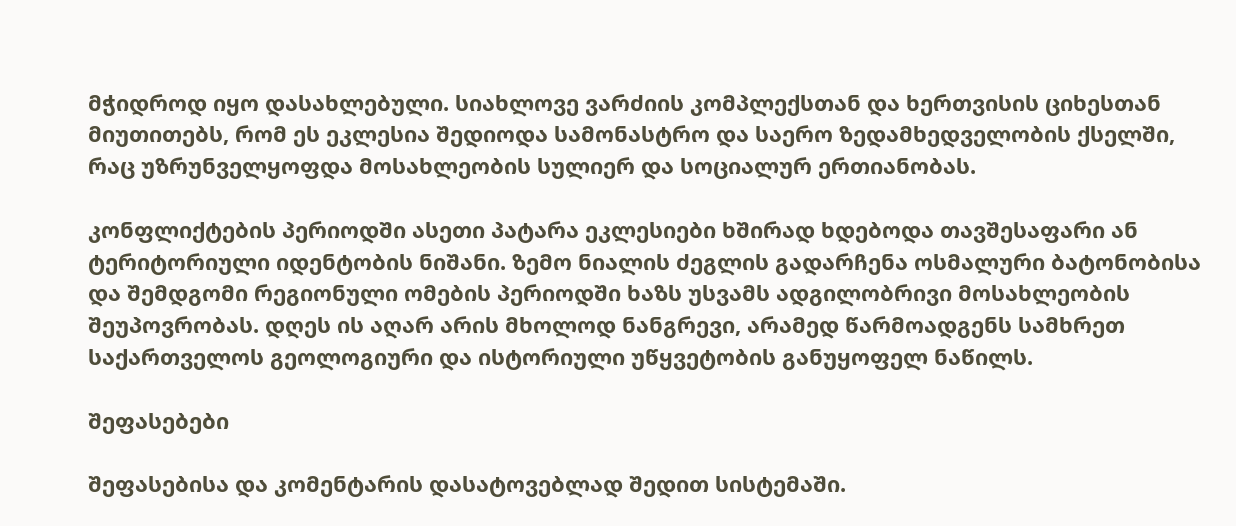მჭიდროდ იყო დასახლებული. სიახლოვე ვარძიის კომპლექსთან და ხერთვისის ციხესთან მიუთითებს, რომ ეს ეკლესია შედიოდა სამონასტრო და საერო ზედამხედველობის ქსელში, რაც უზრუნველყოფდა მოსახლეობის სულიერ და სოციალურ ერთიანობას.

კონფლიქტების პერიოდში ასეთი პატარა ეკლესიები ხშირად ხდებოდა თავშესაფარი ან ტერიტორიული იდენტობის ნიშანი. ზემო ნიალის ძეგლის გადარჩენა ოსმალური ბატონობისა და შემდგომი რეგიონული ომების პერიოდში ხაზს უსვამს ადგილობრივი მოსახლეობის შეუპოვრობას. დღეს ის აღარ არის მხოლოდ ნანგრევი, არამედ წარმოადგენს სამხრეთ საქართველოს გეოლოგიური და ისტორიული უწყვეტობის განუყოფელ ნაწილს.

შეფასებები

შეფასებისა და კომენტარის დასატოვებლად შედით სისტემაში.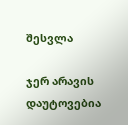შესვლა

ჯერ არავის დაუტოვებია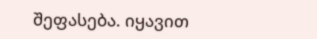შეფასება. იყავით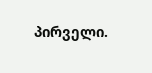პირველი.